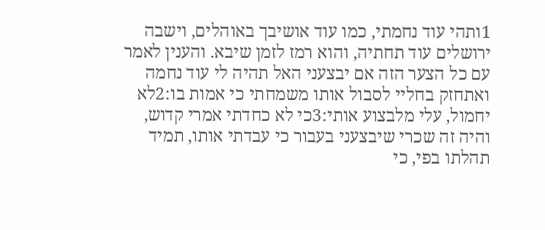1ותהי עוד נחמתי, כמו עוד אושיבך באוהלים, וישבה ירושלים עוד תחתיה, והוא רמז לזמן שיבא. והענין לאמר עם כל הצער הזה אם יבצעני האל תהיה לי עוד נחמה ואתחזק בחליי לסבול אותו משמחתי כי אמות בו:2לא יחמול, עלי מלבצוע אותי:3כי לא כחדתי אמרי קדוש, והיה זה שכרי שיבצעני בעבור כי עבדתי אותו, תמיד תהלתו בפי, כי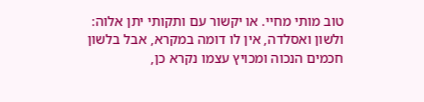טוב מותי מחיי. או יקשור עם ותקותי יתן אלוה: ולשון ואסלדה, אין לו דומה במקרא, אבל בלשון חכמים הנכוה ומכויץ עצמו נקרא כן,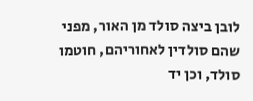לובן ביצה סולד מן האור, מפני שהם סולדין לאחוריהם, חוטמו סולד, וכן יד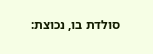סולדת בו, נכוצת: